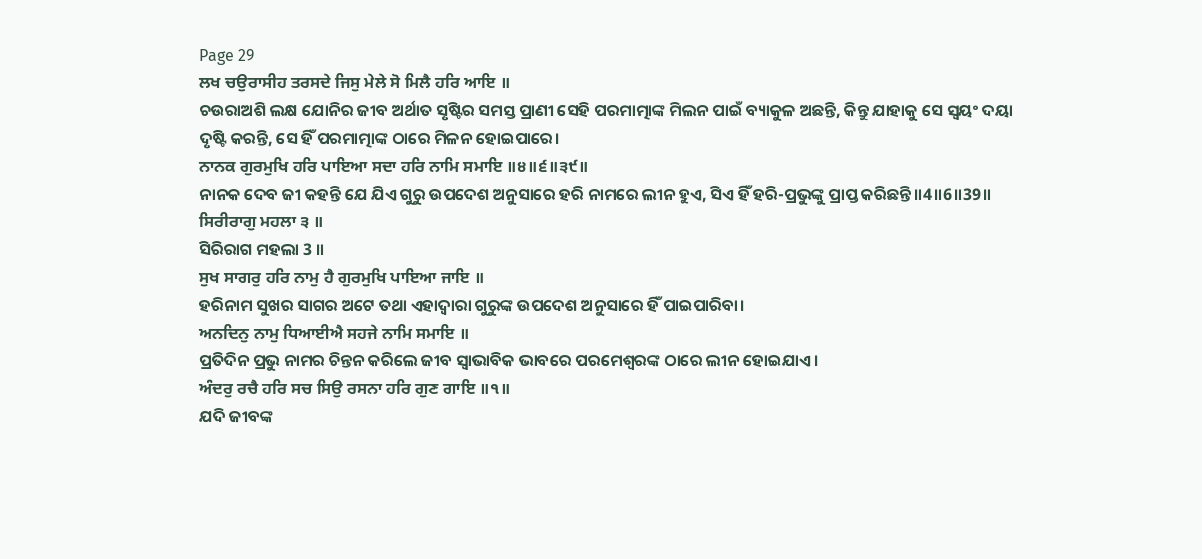Page 29
ਲਖ ਚਉਰਾਸੀਹ ਤਰਸਦੇ ਜਿਸੁ ਮੇਲੇ ਸੋ ਮਿਲੈ ਹਰਿ ਆਇ ॥
ଚଉରାଅଶି ଲକ୍ଷ ଯୋନିର ଜୀବ ଅର୍ଥାତ ସୃଷ୍ଟିର ସମସ୍ତ ପ୍ରାଣୀ ସେହି ପରମାତ୍ମାଙ୍କ ମିଲନ ପାଇଁ ବ୍ୟାକୁଳ ଅଛନ୍ତି, କିନ୍ତୁ ଯାହାକୁ ସେ ସ୍ଵୟଂ ଦୟା ଦୃଷ୍ଟି କରନ୍ତି, ସେ ହିଁ ପରମାତ୍ମାଙ୍କ ଠାରେ ମିଳନ ହୋଇପାରେ।
ਨਾਨਕ ਗੁਰਮੁਖਿ ਹਰਿ ਪਾਇਆ ਸਦਾ ਹਰਿ ਨਾਮਿ ਸਮਾਇ ॥੪॥੬॥੩੯॥
ନାନକ ଦେବ ଜୀ କହନ୍ତି ଯେ ଯିଏ ଗୁରୁ ଉପଦେଶ ଅନୁସାରେ ହରି ନାମରେ ଲୀନ ହୁଏ, ସିଏ ହିଁ ହରି-ପ୍ରଭୁଙ୍କୁ ପ୍ରାପ୍ତ କରିଛନ୍ତି॥4॥6॥39॥
ਸਿਰੀਰਾਗੁ ਮਹਲਾ ੩ ॥
ସିରିରାଗ ମହଲା 3 ॥
ਸੁਖ ਸਾਗਰੁ ਹਰਿ ਨਾਮੁ ਹੈ ਗੁਰਮੁਖਿ ਪਾਇਆ ਜਾਇ ॥
ହରିନାମ ସୁଖର ସାଗର ଅଟେ ତଥା ଏହାଦ୍ୱାରା ଗୁରୁଙ୍କ ଉପଦେଶ ଅନୁସାରେ ହିଁ ପାଇପାରିବା।
ਅਨਦਿਨੁ ਨਾਮੁ ਧਿਆਈਐ ਸਹਜੇ ਨਾਮਿ ਸਮਾਇ ॥
ପ୍ରତିଦିନ ପ୍ରଭୁ ନାମର ଚିନ୍ତନ କରିଲେ ଜୀବ ସ୍ଵାଭାବିକ ଭାବରେ ପରମେଶ୍ଵରଙ୍କ ଠାରେ ଲୀନ ହୋଇଯାଏ।
ਅੰਦਰੁ ਰਚੈ ਹਰਿ ਸਚ ਸਿਉ ਰਸਨਾ ਹਰਿ ਗੁਣ ਗਾਇ ॥੧॥
ଯଦି ଜୀବଙ୍କ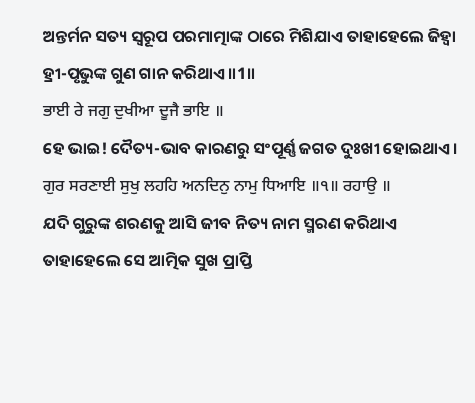ଅନ୍ତର୍ମନ ସତ୍ୟ ସ୍ୱରୂପ ପରମାତ୍ମାଙ୍କ ଠାରେ ମିଶିଯାଏ ତାହାହେଲେ ଜିହ୍ଵା ହ୍ରୀ-ପୃଭୁଙ୍କ ଗୁଣ ଗାନ କରିଥାଏ॥1॥
ਭਾਈ ਰੇ ਜਗੁ ਦੁਖੀਆ ਦੂਜੈ ਭਾਇ ॥
ହେ ଭାଇ! ଦୈତ୍ୟ-ଭାବ କାରଣରୁ ସଂପୂର୍ଣ୍ଣ ଜଗତ ଦୁଃଖୀ ହୋଇଥାଏ।
ਗੁਰ ਸਰਣਾਈ ਸੁਖੁ ਲਹਹਿ ਅਨਦਿਨੁ ਨਾਮੁ ਧਿਆਇ ॥੧॥ ਰਹਾਉ ॥
ଯଦି ଗୁରୁଙ୍କ ଶରଣକୁ ଆସି ଜୀବ ନିତ୍ୟ ନାମ ସ୍ମରଣ କରିଥାଏ ତାହାହେଲେ ସେ ଆତ୍ମିକ ସୁଖ ପ୍ରାପ୍ତି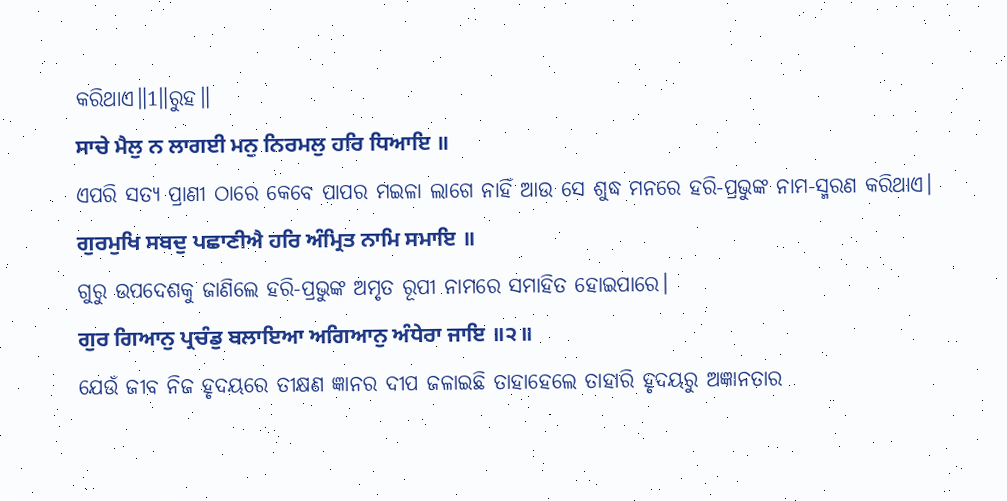କରିଥାଏ॥1॥ରୁହ॥
ਸਾਚੇ ਮੈਲੁ ਨ ਲਾਗਈ ਮਨੁ ਨਿਰਮਲੁ ਹਰਿ ਧਿਆਇ ॥
ଏପରି ସତ୍ୟ ପ୍ରାଣୀ ଠାରେ କେବେ ପାପର ମଇଳା ଲାଗେ ନାହିଁ ଆଉ ସେ ଶୁଦ୍ଧ ମନରେ ହରି-ପ୍ରଭୁଙ୍କ ନାମ-ସ୍ମରଣ କରିଥାଏ।
ਗੁਰਮੁਖਿ ਸਬਦੁ ਪਛਾਣੀਐ ਹਰਿ ਅੰਮ੍ਰਿਤ ਨਾਮਿ ਸਮਾਇ ॥
ଗୁରୁ ଉପଦେଶକୁ ଜାଣିଲେ ହରି-ପ୍ରଭୁଙ୍କ ଅମୃତ ରୂପୀ ନାମରେ ସମାହିତ ହୋଇପାରେ।
ਗੁਰ ਗਿਆਨੁ ਪ੍ਰਚੰਡੁ ਬਲਾਇਆ ਅਗਿਆਨੁ ਅੰਧੇਰਾ ਜਾਇ ॥੨॥
ଯେଉଁ ଜୀବ ନିଜ ହୃଦୟରେ ତୀକ୍ଷଣ ଜ୍ଞାନର ଦୀପ ଜଳାଇଛି ତାହାହେଲେ ତାହାରି ହୃଦୟରୁ ଅଜ୍ଞାନତାର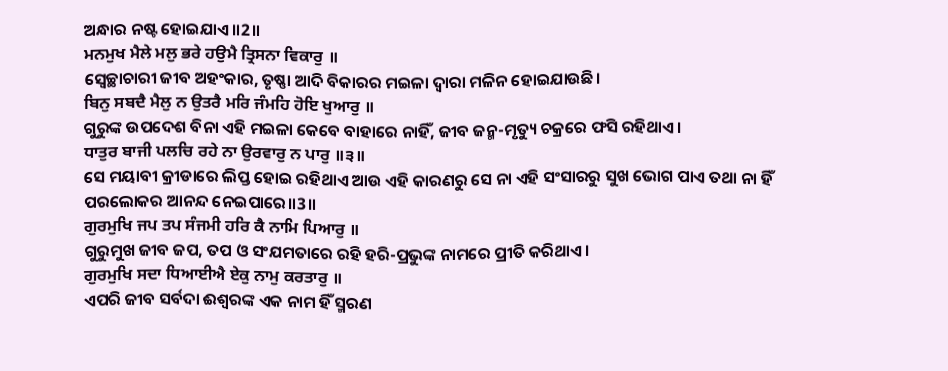ଅନ୍ଧାର ନଷ୍ଟ ହୋଇଯାଏ॥2॥
ਮਨਮੁਖ ਮੈਲੇ ਮਲੁ ਭਰੇ ਹਉਮੈ ਤ੍ਰਿਸਨਾ ਵਿਕਾਰੁ ॥
ସ୍ଵେଚ୍ଛାଚାରୀ ଜୀବ ଅହଂକାର, ତୃଷ୍ଣା ଆଦି ବିକାରର ମଇଳା ଦ୍ଵାରା ମଳିନ ହୋଇଯାଉଛି।
ਬਿਨੁ ਸਬਦੈ ਮੈਲੁ ਨ ਉਤਰੈ ਮਰਿ ਜੰਮਹਿ ਹੋਇ ਖੁਆਰੁ ॥
ଗୁରୁଙ୍କ ଉପଦେଶ ବିନା ଏହି ମଇଳା କେବେ ବାହାରେ ନାହିଁ, ଜୀବ ଜନ୍ମ-ମୃତ୍ୟୁ ଚକ୍ରରେ ଫସି ରହିଥାଏ।
ਧਾਤੁਰ ਬਾਜੀ ਪਲਚਿ ਰਹੇ ਨਾ ਉਰਵਾਰੁ ਨ ਪਾਰੁ ॥੩॥
ସେ ମୟାବୀ କ୍ରୀଡାରେ ଲିପ୍ତ ହୋଇ ରହିଥାଏ ଆଉ ଏହି କାରଣରୁ ସେ ନା ଏହି ସଂସାରରୁ ସୁଖ ଭୋଗ ପାଏ ତଥା ନା ହିଁ ପରଲୋକର ଆନନ୍ଦ ନେଇପାରେ॥3॥
ਗੁਰਮੁਖਿ ਜਪ ਤਪ ਸੰਜਮੀ ਹਰਿ ਕੈ ਨਾਮਿ ਪਿਆਰੁ ॥
ଗୁରୁମୁଖ ଜୀବ ଜପ, ତପ ଓ ସଂଯମତାରେ ରହି ହରି-ପ୍ରଭୁଙ୍କ ନାମରେ ପ୍ରୀତି କରିଥାଏ।
ਗੁਰਮੁਖਿ ਸਦਾ ਧਿਆਈਐ ਏਕੁ ਨਾਮੁ ਕਰਤਾਰੁ ॥
ଏପରି ଜୀବ ସର୍ବଦା ଈଶ୍ଵରଙ୍କ ଏକ ନାମ ହିଁ ସ୍ମରଣ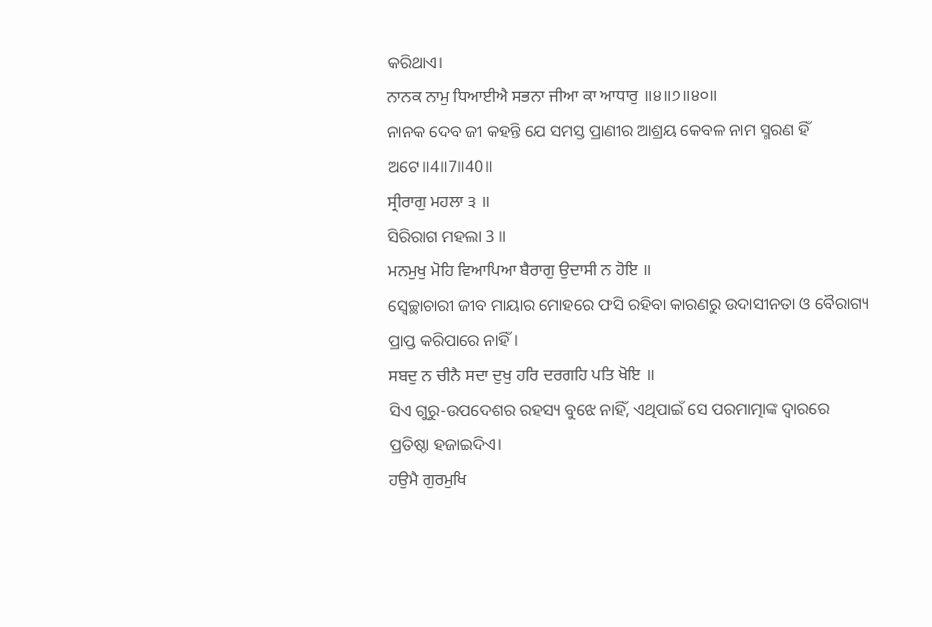କରିଥାଏ।
ਨਾਨਕ ਨਾਮੁ ਧਿਆਈਐ ਸਭਨਾ ਜੀਆ ਕਾ ਆਧਾਰੁ ॥੪॥੭॥੪੦॥
ନାନକ ଦେବ ଜୀ କହନ୍ତି ଯେ ସମସ୍ତ ପ୍ରାଣୀର ଆଶ୍ରୟ କେବଳ ନାମ ସ୍ମରଣ ହିଁ ଅଟେ॥4॥7॥40॥
ਸ੍ਰੀਰਾਗੁ ਮਹਲਾ ੩ ॥
ସିରିରାଗ ମହଲା 3 ॥
ਮਨਮੁਖੁ ਮੋਹਿ ਵਿਆਪਿਆ ਬੈਰਾਗੁ ਉਦਾਸੀ ਨ ਹੋਇ ॥
ସ୍ଵେଚ୍ଛାଚାରୀ ଜୀବ ମାୟାର ମୋହରେ ଫସି ରହିବା କାରଣରୁ ଉଦାସୀନତା ଓ ବୈରାଗ୍ୟ ପ୍ରାପ୍ତ କରିପାରେ ନାହିଁ।
ਸਬਦੁ ਨ ਚੀਨੈ ਸਦਾ ਦੁਖੁ ਹਰਿ ਦਰਗਹਿ ਪਤਿ ਖੋਇ ॥
ସିଏ ଗୁରୁ-ଉପଦେଶର ରହସ୍ୟ ବୁଝେ ନାହିଁ, ଏଥିପାଇଁ ସେ ପରମାତ୍ମାଙ୍କ ଦ୍ଵାରରେ ପ୍ରତିଷ୍ଠା ହଜାଇଦିଏ।
ਹਉਮੈ ਗੁਰਮੁਖਿ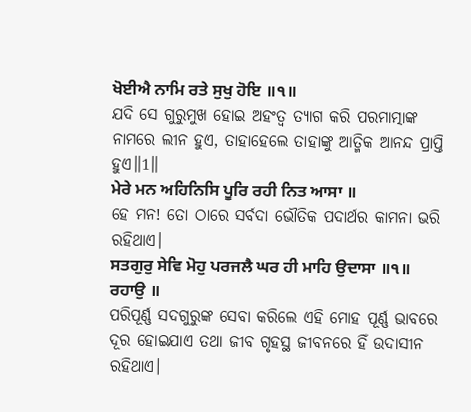ਖੋਈਐ ਨਾਮਿ ਰਤੇ ਸੁਖੁ ਹੋਇ ॥੧॥
ଯଦି ସେ ଗୁରୁମୁଖ ହୋଇ ଅହଂତ୍ଵ ତ୍ୟାଗ କରି ପରମାତ୍ମାଙ୍କ ନାମରେ ଲୀନ ହୁଏ, ତାହାହେଲେ ତାହାଙ୍କୁ ଆତ୍ମିକ ଆନନ୍ଦ ପ୍ରାପ୍ତି ହୁଏ॥1॥
ਮੇਰੇ ਮਨ ਅਹਿਨਿਸਿ ਪੂਰਿ ਰਹੀ ਨਿਤ ਆਸਾ ॥
ହେ ମନ! ତୋ ଠାରେ ସର୍ବଦା ଭୌତିକ ପଦାର୍ଥର କାମନା ଭରି ରହିଥାଏ।
ਸਤਗੁਰੁ ਸੇਵਿ ਮੋਹੁ ਪਰਜਲੈ ਘਰ ਹੀ ਮਾਹਿ ਉਦਾਸਾ ॥੧॥ ਰਹਾਉ ॥
ପରିପୂର୍ଣ୍ଣ ସଦଗୁରୁଙ୍କ ସେବା କରିଲେ ଏହି ମୋହ ପୂର୍ଣ୍ଣ ଭାବରେ ଦୂର ହୋଇଯାଏ ତଥା ଜୀବ ଗୃହସ୍ଥ ଜୀବନରେ ହିଁ ଉଦାସୀନ ରହିଥାଏ।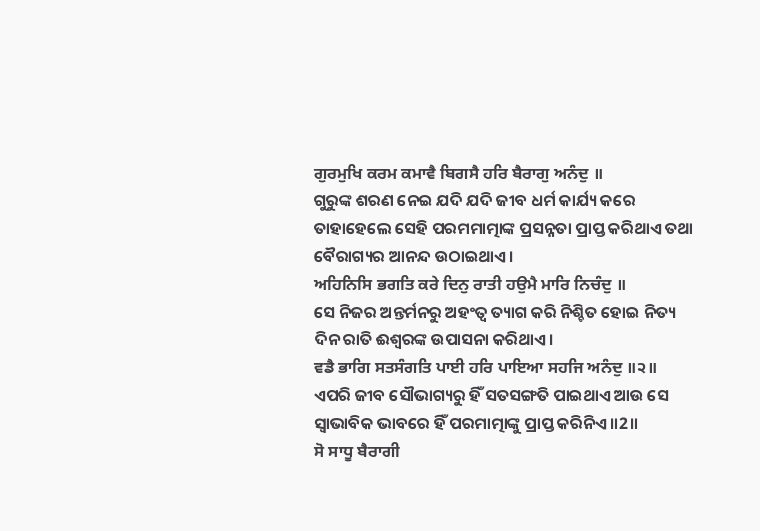ਗੁਰਮੁਖਿ ਕਰਮ ਕਮਾਵੈ ਬਿਗਸੈ ਹਰਿ ਬੈਰਾਗੁ ਅਨੰਦੁ ॥
ଗୁରୁଙ୍କ ଶରଣ ନେଇ ଯଦି ଯଦି ଜୀବ ଧର୍ମ କାର୍ଯ୍ୟ କରେ ତାହାହେଲେ ସେହି ପରମମାତ୍ମାଙ୍କ ପ୍ରସନ୍ନତା ପ୍ରାପ୍ତ କରିଥାଏ ତଥା ବୈରାଗ୍ୟର ଆନନ୍ଦ ଉଠାଇଥାଏ।
ਅਹਿਨਿਸਿ ਭਗਤਿ ਕਰੇ ਦਿਨੁ ਰਾਤੀ ਹਉਮੈ ਮਾਰਿ ਨਿਚੰਦੁ ॥
ସେ ନିଜର ଅନ୍ତର୍ମନରୁ ଅହଂତ୍ଵ ତ୍ୟାଗ କରି ନିଶ୍ଚିତ ହୋଇ ନିତ୍ୟ ଦିନ ରାତି ଈଶ୍ଵରଙ୍କ ଉପାସନା କରିଥାଏ।
ਵਡੈ ਭਾਗਿ ਸਤਸੰਗਤਿ ਪਾਈ ਹਰਿ ਪਾਇਆ ਸਹਜਿ ਅਨੰਦੁ ॥੨॥
ଏପରି ଜୀବ ସୌଭାଗ୍ୟରୁ ହିଁ ସତସଙ୍ଗତି ପାଇଥାଏ ଆଉ ସେ ସ୍ଵାଭାବିକ ଭାବରେ ହିଁ ପରମାତ୍ମାଙ୍କୁ ପ୍ରାପ୍ତ କରିନିଏ॥2॥
ਸੋ ਸਾਧੂ ਬੈਰਾਗੀ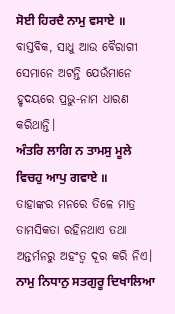ਸੋਈ ਹਿਰਦੈ ਨਾਮੁ ਵਸਾਏ ॥
ବାସ୍ତବିକ, ସାଧୁ ଆଉ ବୈରାଗୀ ସେମାନେ ଅଟନ୍ତି ଯେଉଁମାନେ ହୃଦୟରେ ପ୍ରଭୁ-ନାମ ଧାରଣ କରିଥାନ୍ତି।
ਅੰਤਰਿ ਲਾਗਿ ਨ ਤਾਮਸੁ ਮੂਲੇ ਵਿਚਹੁ ਆਪੁ ਗਵਾਏ ॥
ତାହାଙ୍କର ମନରେ ତିଳେ ମାତ୍ର ତାମସିକତା ରହିନଥାଏ ତଥା ଅନ୍ତର୍ମନରୁ ଅହଂତ୍ଵ ଦୂର କରି ନିଏ।
ਨਾਮੁ ਨਿਧਾਨੁ ਸਤਗੁਰੂ ਦਿਖਾਲਿਆ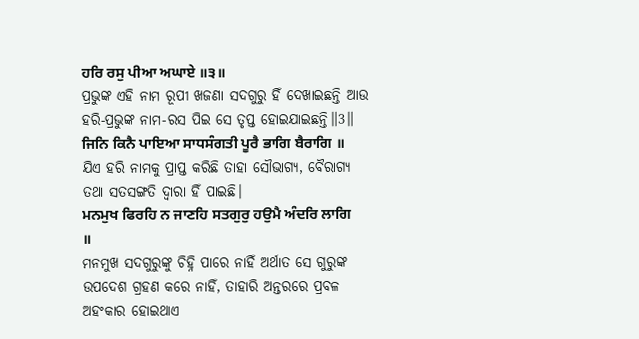ਹਰਿ ਰਸੁ ਪੀਆ ਅਘਾਏ ॥੩॥
ପ୍ରଭୁଙ୍କ ଏହି ନାମ ରୂପୀ ଖଜଣା ସଦଗୁରୁ ହିଁ ଦେଖାଇଛନ୍ତି ଆଉ ହରି-ପ୍ରଭୁଙ୍କ ନାମ-ରସ ପିଇ ସେ ତୃପ୍ତ ହୋଇଯାଇଛନ୍ତି॥3॥
ਜਿਨਿ ਕਿਨੈ ਪਾਇਆ ਸਾਧਸੰਗਤੀ ਪੂਰੈ ਭਾਗਿ ਬੈਰਾਗਿ ॥
ଯିଏ ହରି ନାମକୁ ପ୍ରାପ୍ତ କରିଛି ତାହା ସୌଭାଗ୍ୟ, ବୈରାଗ୍ୟ ତଥା ସତସଙ୍ଗତି ଦ୍ଵାରା ହିଁ ପାଇଛି।
ਮਨਮੁਖ ਫਿਰਹਿ ਨ ਜਾਣਹਿ ਸਤਗੁਰੁ ਹਉਮੈ ਅੰਦਰਿ ਲਾਗਿ ॥
ମନମୁଖ ସଦଗୁରୁଙ୍କୁ ଚିହ୍ନି ପାରେ ନାହିଁ ଅର୍ଥାତ ସେ ଗୁରୁଙ୍କ ଉପଦେଶ ଗ୍ରହଣ କରେ ନାହିଁ, ତାହାରି ଅନ୍ତରରେ ପ୍ରବଳ ଅହଂକାର ହୋଇଥାଏ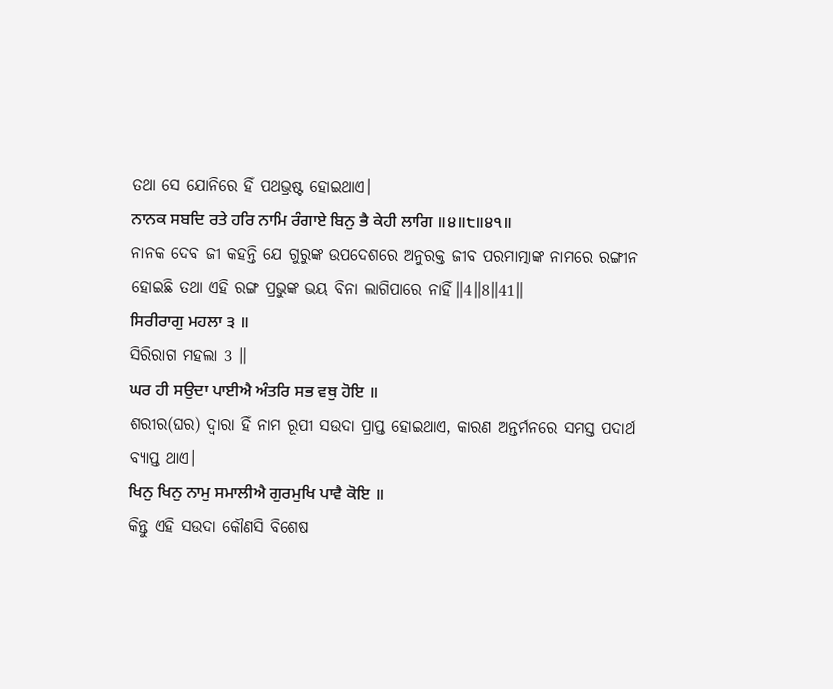ତଥା ସେ ଯୋନିରେ ହିଁ ପଥଭ୍ରଷ୍ଟ ହୋଇଥାଏ।
ਨਾਨਕ ਸਬਦਿ ਰਤੇ ਹਰਿ ਨਾਮਿ ਰੰਗਾਏ ਬਿਨੁ ਭੈ ਕੇਹੀ ਲਾਗਿ ॥੪॥੮॥੪੧॥
ନାନକ ଦେବ ଜୀ କହନ୍ତି ଯେ ଗୁରୁଙ୍କ ଉପଦେଶରେ ଅନୁରକ୍ତ ଜୀବ ପରମାତ୍ମାଙ୍କ ନାମରେ ରଙ୍ଗୀନ ହୋଇଛି ତଥା ଏହି ରଙ୍ଗ ପ୍ରଭୁଙ୍କ ଭୟ ବିନା ଲାଗିପାରେ ନାହିଁ॥4॥8॥41॥
ਸਿਰੀਰਾਗੁ ਮਹਲਾ ੩ ॥
ସିରିରାଗ ମହଲା 3 ॥
ਘਰ ਹੀ ਸਉਦਾ ਪਾਈਐ ਅੰਤਰਿ ਸਭ ਵਥੁ ਹੋਇ ॥
ଶରୀର(ଘର) ଦ୍ଵାରା ହିଁ ନାମ ରୂପୀ ସଉଦା ପ୍ରାପ୍ତ ହୋଇଥାଏ, କାରଣ ଅନ୍ତର୍ମନରେ ସମସ୍ତ ପଦାର୍ଥ ବ୍ୟାପ୍ତ ଥାଏ।
ਖਿਨੁ ਖਿਨੁ ਨਾਮੁ ਸਮਾਲੀਐ ਗੁਰਮੁਖਿ ਪਾਵੈ ਕੋਇ ॥
କିନ୍ତୁ ଏହି ସଉଦା କୌଣସି ବିଶେଷ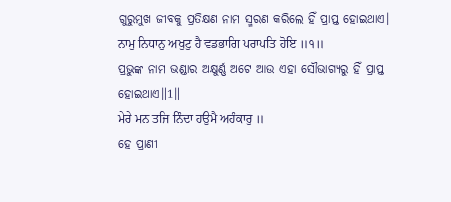ଗୁରୁମୁଖ ଜୀବକୁ ପ୍ରତିକ୍ଷଣ ନାମ ସ୍ମରଣ କରିଲେ ହିଁ ପ୍ରାପ୍ତ ହୋଇଥାଏ।
ਨਾਮੁ ਨਿਧਾਨੁ ਅਖੁਟੁ ਹੈ ਵਡਭਾਗਿ ਪਰਾਪਤਿ ਹੋਇ ॥੧॥
ପ୍ରଭୁଙ୍କ ନାମ ଭଣ୍ଡାର ଅକ୍ଷୁର୍ଣ୍ଣ ଅଟେ ଆଉ ଏହା ସୌଭାଗ୍ୟରୁ ହିଁ ପ୍ରାପ୍ତ ହୋଇଥାଏ॥1॥
ਮੇਰੇ ਮਨ ਤਜਿ ਨਿੰਦਾ ਹਉਮੈ ਅਹੰਕਾਰੁ ॥
ହେ ପ୍ରାଣୀ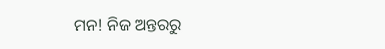ମନ! ନିଜ ଅନ୍ତରରୁ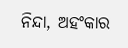ନିନ୍ଦା, ଅହଂକାର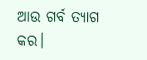ଆଉ ଗର୍ବ ତ୍ୟାଗ କର।